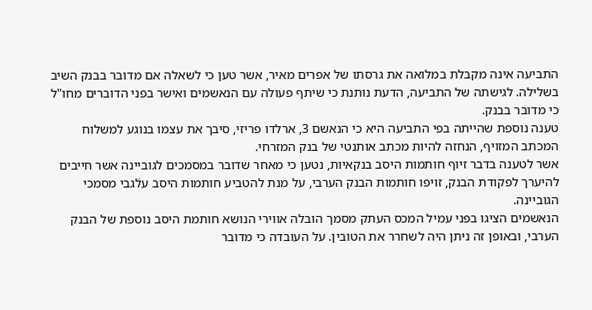התביעה אינה מקבלת במלואה את גרסתו של אפרים מאיר, אשר טען כי לשאלה אם מדובר בבנק השיב בשלילה. לגישתה של התביעה, הדעת נותנת כי שיתף פעולה עם הנאשמים ואישר בפני הדוברים מחו"ל כי מדובר בבנק.
טענה נוספת שהייתה בפי התביעה היא כי הנאשם 3, ארלדו פריזי, סיבך את עצמו בנוגע למשלוח המכתב המזויף, הנחזה להיות מכתב אותנטי של בנק המזרחי.
אשר לטענה בדבר זיוף חותמות היסב בנקאיות, נטען כי מאחר שדובר במסמכים לגוביינה אשר חייבים להיערך לפקודת הבנק, זויפו חותמות הבנק הערבי, על מנת להטביע חותמות היסב עלֿגבי מסמכי הגוביינה.
הנאשמים הציגו בפני עמיל המכס העתק מסמך הובלה אווירי הנושא חותמת היסב נוספת של הבנק הערבי, ובאופן זה ניתן היה לשחרר את הטובין. על העובדה כי מדובר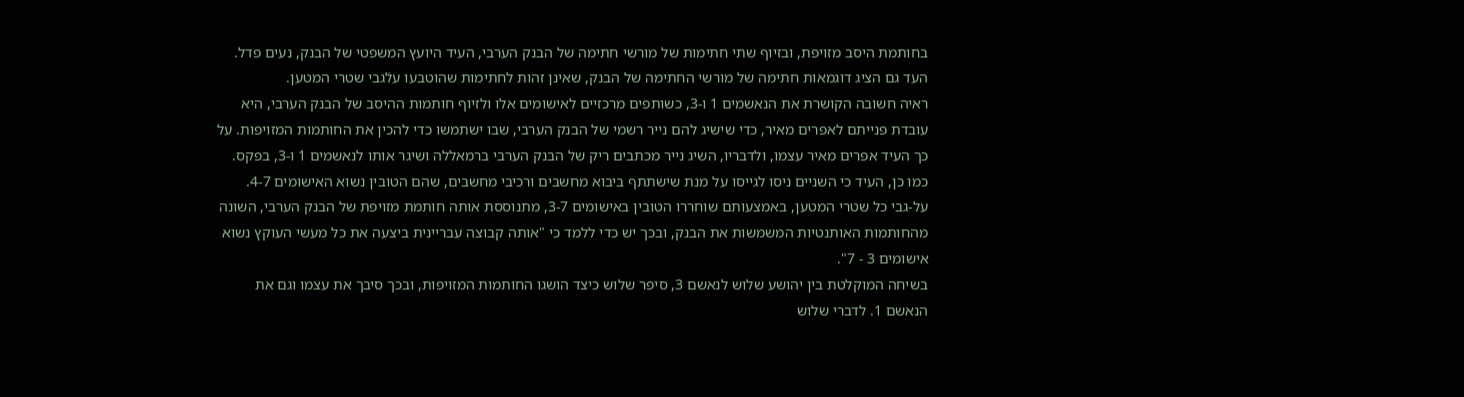בחותמת היסב מזויפת, ובזיוף שתי חתימות של מורשי חתימה של הבנק הערבי, העיד היועץ המשפטי של הבנק, נעים פדל. העד גם הציג דוגמאות חתימה של מורשי החתימה של הבנק, שאינן זהות לחתימות שהוטבעו עלֿגבי שטרי המטען.
ראיה חשובה הקושרת את הנאשמים 1 ו-3, כשותפים מרכזיים לאישומים אלו ולזיוף חותמות ההיסב של הבנק הערבי, היא עובדת פנייתם לאפרים מאיר, כדי שישיג להם נייר רשמי של הבנק הערבי, שבו ישתמשו כדי להכין את החותמות המזויפות. על כך העיד אפרים מאיר עצמו, ולדבריו, השיג נייר מכתבים ריק של הבנק הערבי ברמאללה ושיגר אותו לנאשמים 1 ו-3, בפקס. כמו כן, העיד כי השניים ניסו לגייסו על מנת שישתתף ביבוא מחשבים ורכיבי מחשבים, שהם הטובין נשוא האישומים 4-7.
על-גבי כל שטרי המטען, באמצעותם שוחררו הטובין באישומים 3-7, מתנוססת אותה חותמת מזויפת של הבנק הערבי, השונה מהחותמות האותנטיות המשמשות את הבנק, ובכך יש כדי ללמד כי "אותה קבוצה עבריינית ביצעה את כל מעשי העוקץ נשוא אישומים 3 - 7".
בשיחה המוקלטת בין יהושע שלוש לנאשם 3, סיפר שלוש כיצד הושגו החותמות המזויפות, ובכך סיבך את עצמו וגם את הנאשם 1. לדברי שלוש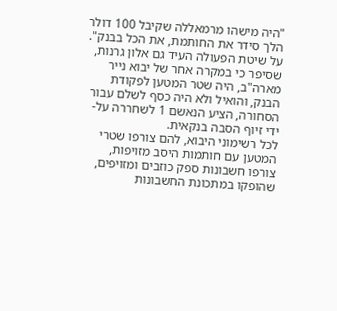"היה מישהו מרמאללה שקיבל 100 דולר הלך סידר את החותמת, את הכל בבנק".
על שיטת הפעולה העיד גם אלון גרנות, שסיפר כי במקרה אחר של יבוא נייר מארה"ב, היה שטר המטען לפקודת הבנק, והואיל ולא היה כסף לשלם עבור הסחורה, הציע הנאשם 1 לשחררה על-ידי זיוף הסבה בנקאית.
לכל רשימוני היבוא, להם צורפו שטרי המטען עם חותמות היסב מזויפות, צורפו חשבונות ספק כוזבים ומזויפים, שהופקו במתכונת החשבונות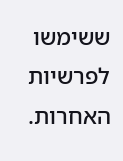ששימשו לפרשיות האחרות.